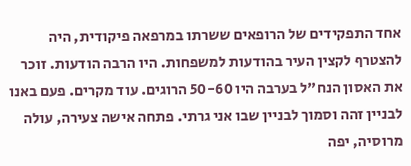אחד התפקידים של הרופאים ששרתו במרפאה פיקודית, היה להצטרף לקצין העיר בהודעות למשפחות. היו הרבה הודעות. זוכר את האסון הנח"ל בערבה היו 50-60 הרוגים. עוד מקרים. פעם באנו לבניין זהה וסמוך לבניין שבו אני גרתי. פתחה אישה צעירה, עולה מרוסיה, יפה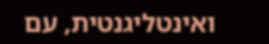ואינטליגנטית, עם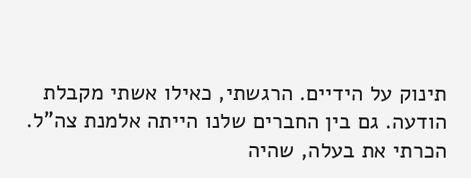תינוק על הידיים. הרגשתי, כאילו אשתי מקבלת הודעה. גם בין החברים שלנו הייתה אלמנת צה"ל. הכרתי את בעלה, שהיה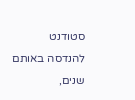סטודנט להנדסה באותם שנים,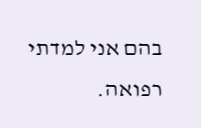בהם אני למדתי רפואה.